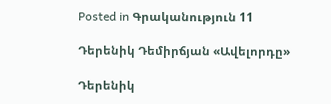Posted in Գրականություն 11

Դերենիկ Դեմիրճյան «Ավելորդը»

Դերենիկ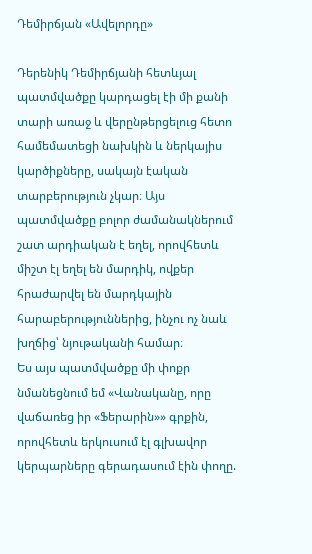Դեմիրճյան «Ավելորդը»

Դերենիկ Դեմիրճյանի հետևյալ պատմվածքը կարդացել էի մի քանի տարի առաջ և վերընթերցելուց հետո համեմատեցի նախկին և ներկայիս կարծիքները, սակայն էական տարբերություն չկար։ Այս պատմվածքը բոլոր ժամանակներում շատ արդիական է եղել, որովհետև միշտ էլ եղել են մարդիկ, ովքեր հրաժարվել են մարդկային հարաբերություններից, ինչու ոչ նաև խղճից՝ նյութականի համար։
Ես այս պատմվածքը մի փոքր նմանեցնում եմ «Վանականը, որը վաճառեց իր «Ֆերարին»» գրքին, որովհետև երկուսում էլ գլխավոր կերպարները գերադասում էին փողը.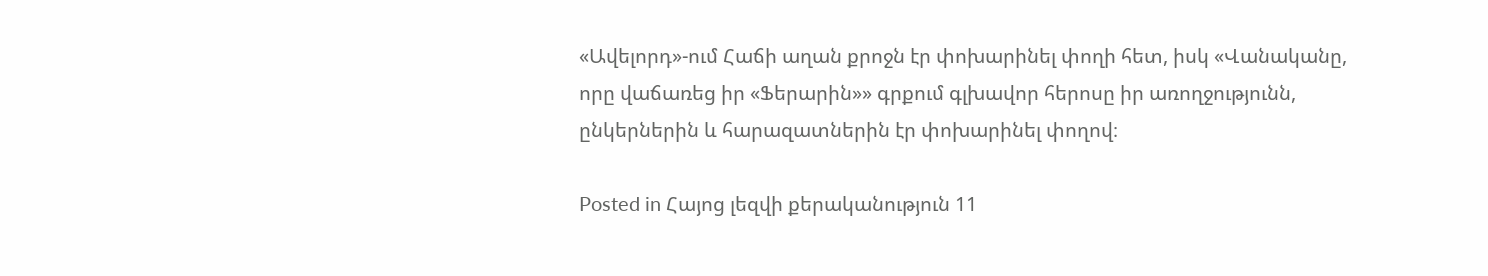«Ավելորդ»-ում Հաճի աղան քրոջն էր փոխարինել փողի հետ, իսկ «Վանականը, որը վաճառեց իր «Ֆերարին»» գրքում գլխավոր հերոսը իր առողջությունն, ընկերներին և հարազատներին էր փոխարինել փողով։

Posted in Հայոց լեզվի քերականություն 11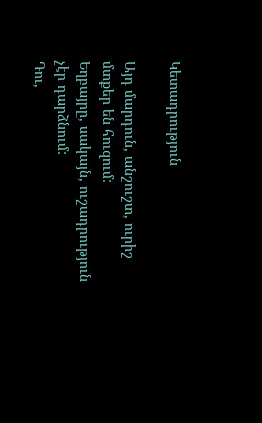Կետադրություն

Այդ մարդուն, անշուշտ, ուրիշ մտքեր են հուզում:
Եղբայրը, սակայն, ուշադրություն չէր դարձնում:
Դու,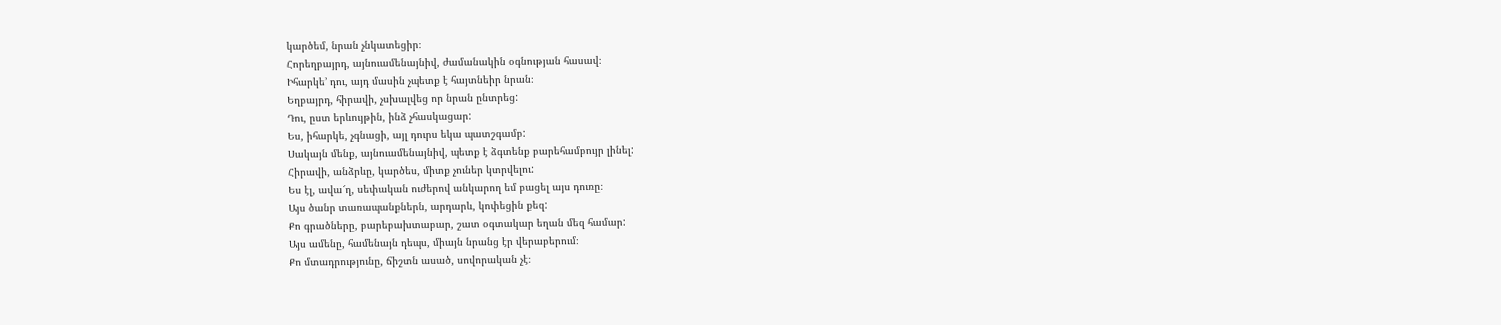կարծեմ, նրան չնկատեցիր։
Հորեղբայրդ, այնուամենայնիվ, ժամանակին օգնության հասավ։
Իհարկե’ դու, այդ մասին չպետք է հայտնեիր նրան։
Եղբայրդ, հիրավի, չսխալվեց որ նրան ընտրեց:
Դու, ըստ երևույթին, ինձ չհասկացար:
Ես, իհարկե, չգնացի, այլ դուրս եկա պատշգամբ:
Սակայն մենք, այնուամենայնիվ, պետք է ձգտենք բարեհամբույր լինել:
Հիրավի, անձրևը, կարծես, միտք չուներ կտրվելու:
Ես էլ, ավա՜ղ, սեփական ուժերով անկարող եմ բացել այս դուռը։
Այս ծանր տառապանքներն, արդարև, կոփեցին քեզ:
Քո գրածները, բարեբախտաբար, շատ օգտակար եղան մեզ համար:
Այս ամենը, համենայն դեպս, միայն նրանց էր վերաբերում։
Քո մտադրությունը, ճիշտն ասած, սովորական չէ։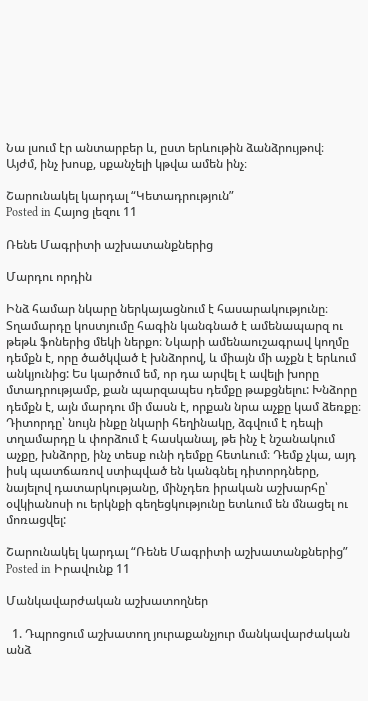Նա լսում էր անտարբեր և, ըստ երևութին ձանձրույթով։
Այժմ, ինչ խոսք, սքանչելի կթվա ամեն ինչ։

Շարունակել կարդալ “Կետադրություն”
Posted in Հայոց լեզու 11

Ռենե Մագրիտի աշխատանքներից

Մարդու որդին

Ինձ համար նկարը ներկայացնում է հասարակությունը։ Տղամարդը կոստյումը հագին կանգնած է ամենապարզ ու թեթև ֆոներից մեկի ներքո։ Նկարի ամենաուշագրավ կողմը դեմքն է, որը ծածկված է խնձորով, և միայն մի աչքն է երևում անկյունից: Ես կարծում եմ, որ դա արվել է ավելի խորը մտադրությամբ, քան պարզապես դեմքը թաքցնելու: Խնձորը դեմքն է, այն մարդու մի մասն է, որքան նրա աչքը կամ ձեռքը։ Դիտորդը՝ նույն ինքը նկարի հեղինակը, ձգվում է դեպի տղամարդը և փորձում է հասկանալ, թե ինչ է նշանակում աչքը, խնձորը, ինչ տեսք ունի դեմքը հետևում։ Դեմք չկա, այդ իսկ պատճառով ստիպված են կանգնել դիտորդները, նայելով դատարկությանը, մինչդեռ իրական աշխարհը՝ օվկիանոսի ու երկնքի գեղեցկությունը ետևում են մնացել ու մոռացվել:

Շարունակել կարդալ “Ռենե Մագրիտի աշխատանքներից”
Posted in Իրավունք 11

Մանկավարժական աշխատողներ

  1. Դպրոցում աշխատող յուրաքանչյուր մանկավարժական անձ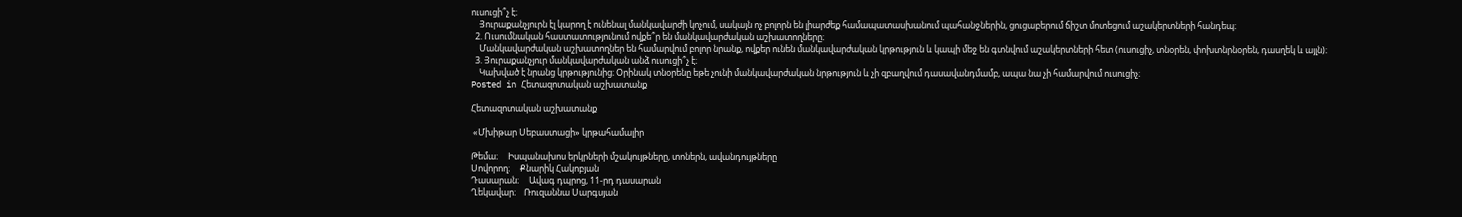ուսուցի՞չ է։
    Յուրաքանչյուրն էլ կարող է ունենալ մանկավարժի կոչում, սակայն ոչ բոլորն են լիարժեք համապատասխանում պահանջներին, ցուցաբերում ճիշտ մոտեցում աշակերտների հանդեպ։
  2. Ուսումնական հաստատությունում ովքե՞ր են մանկավարժական աշխատողները։
    Մանկավարժական աշխատողներ են համարվում բոլոր նրանք, ովքեր ունեն մանկավարժական կրթություն և կապի մեջ են գտնվում աշակերտների հետ (ուսուցիչ, տնօրեն, փոխտնրնօրեն, դասղեկ և այլն)։
  3. Յուրաքանչյուր մանկավարժական անձ ուսուցի՞չ է։
    Կախված է նրանց կրթությունից։ Օրինակ տնօրենը եթե չունի մանկավարժական նրթություն և չի զբաղվում դասավանդմամբ, ապա նա չի համարվում ուսուցիչ։
Posted in Հետազոտական աշխատանք

Հետազոտական աշխատանք

 «Մխիթար Սեբաստացի» կրթահամալիր

Թեմա։     Իսպանախոս երկրների մշակույթները, տոներն, ավանդույթները
Սովորող։     Քնարիկ Հակոբյան
Դասարան։     Ավագ դպրոց, 11-րդ դասարան
Ղեկավար։    Ռուզաննա Սարգսյան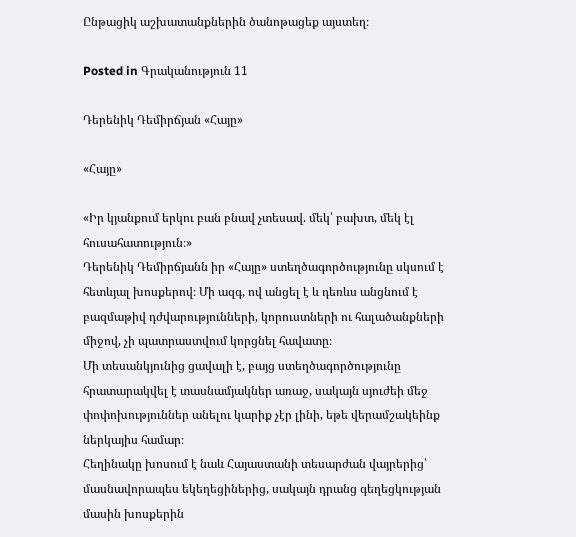Ընթացիկ աշխատանքներին ծանոթացեք այստեղ։

Posted in Գրականություն 11

Դերենիկ Դեմիրճյան «Հայը»

«Հայը»

«Իր կյանքում երկու բան բնավ չտեսավ. մեկ՝ բախտ, մեկ էլ հուսահատություն։»
Դերենիկ Դեմիրճյանն իր «Հայը» ստեղծագործությունը սկսում է հետևյալ խոսքերով։ Մի ազգ, ով անցել է և դեռևս անցնում է բազմաթիվ դժվարությունների, կորուստների ու հալածանքների միջով, չի պատրաստվում կորցնել հավատը։
Մի տեսանկյունից ցավալի է, բայց ստեղծագործությունը հրատարակվել է տասնամյակներ առաջ, սակայն սյուժեի մեջ փոփոխություններ անելու կարիք չէր լինի, եթե վերամշակեինք ներկայիս համար։
Հեղինակը խոսում է նաև Հայաստանի տեսարժան վայրերից՝ մասնավորապես եկեղեցիներից, սակայն դրանց գեղեցկության մասին խոսքերին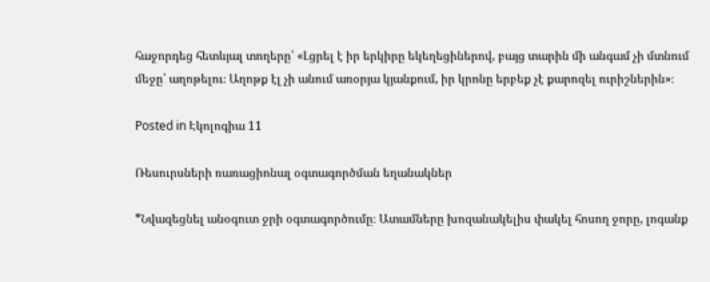հաջորդեց հետևյալ տողերը՝ «Լցրել է իր երկիրը եկեղեցիներով, բայց տարին մի անգամ չի մտնում մեջը՝ աղոթելու։ Աղոթք էլ չի անում առօրյա կյանքում, իր կրոնը երբեք չէ քարոզել ուրիշներին»։

Posted in Էկոլոգիա 11

Ռեսուրսների ռառացիոնալ օգտագործման եղանակներ

*Նվազեցնել անօգուտ ջրի օգտագործումը։ Ատամները խոզանակելիս փակել հոսող ջորը, լոգանք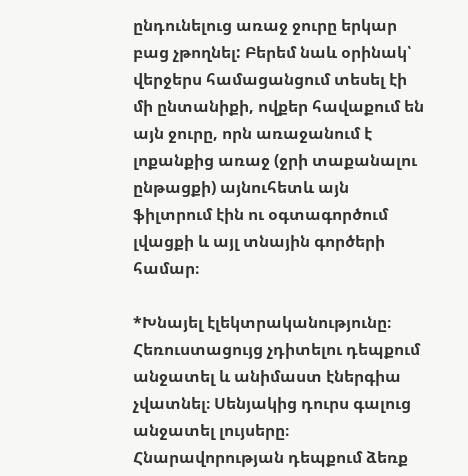ընդունելուց առաջ ջուրը երկար բաց չթողնել: Բերեմ նաև օրինակ՝ վերջերս համացանցում տեսել էի մի ընտանիքի, ովքեր հավաքում են այն ջուրը, որն առաջանում է լոքանքից առաջ (ջրի տաքանալու ընթացքի) այնուհետև այն ֆիլտրում էին ու օգտագործում լվացքի և այլ տնային գործերի համար։

*Խնայել էլեկտրականությունը։ Հեռուստացույց չդիտելու դեպքում անջատել և անիմաստ էներգիա չվատնել։ Սենյակից դուրս գալուց անջատել լույսերը։ Հնարավորության դեպքում ձեռք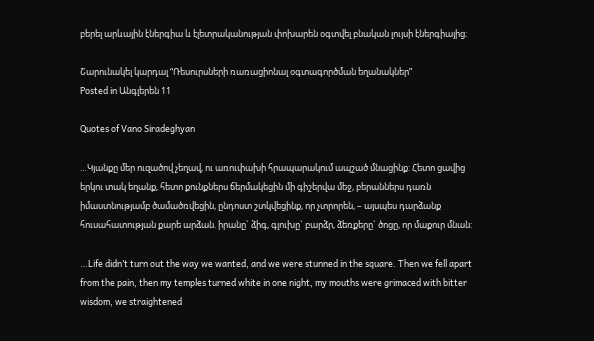բերել արևային էներգիա և էլետրականության փոխարեն օգտվել բնական լույսի էներգիայից։

Շարունակել կարդալ “Ռեսուրսների ռառացիոնալ օգտագործման եղանակներ”
Posted in Անգլերեն 11

Quotes of Vano Siradeghyan

…Կյանքը մեր ուզածով չեղավ, ու առուփախի հրապարակում ապշած մնացինք: Հետո ցավից երկու տակ եղանք, հետո քունքներս ճերմակեցին մի գիշերվա մեջ, բերաններս դառն իմաստնությամբ ծամածռվեցին, ընդոստ շտկվեցինք, որ չտրորեն, – այսպես դարձանք հուսահատության քարե արձան. իրանը` ձիգ, գլուխը` բարձր, ձեռքերը` ծոցը, որ մաքուր մնան:

…Life didn’t turn out the way we wanted, and we were stunned in the square. Then we fell apart from the pain, then my temples turned white in one night, my mouths were grimaced with bitter wisdom, we straightened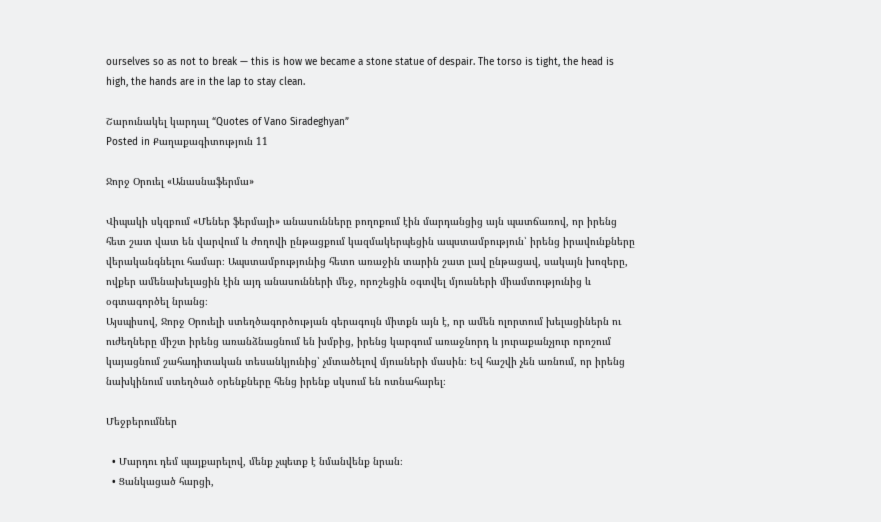ourselves so as not to break — this is how we became a stone statue of despair. The torso is tight, the head is high, the hands are in the lap to stay clean.

Շարունակել կարդալ “Quotes of Vano Siradeghyan”
Posted in Քաղաքագիտություն 11

Ջորջ Օրուել «Անասնաֆերմա»

Վիպակի սկզբում «Մեներ ֆերմայի» անասունները բողոքում էին մարդանցից այն պատճառով, որ իրենց հետ շատ վատ են վարվում և ժողովի ընթացքում կազմակերպեցին ապստամբություն՝ իրենց իրավունքները վերականգնելու համար։ Ապստամբությունից հետո առաջին տարին շատ լավ ընթացավ, սակայն խոզերը, ովքեր ամենախելացին էին այդ անասունների մեջ, որոշեցին օգտվել մյուսների միամտությունից և օգտագործել նրանց։
Այսպիսով, Ջորջ Օրուելի ստեղծագործության գերագույն միտքն այն է, որ ամեն ոլորտում խելացիներն ու ուժեղները միշտ իրենց առանձնացնում են խմբից, իրենց կարգում առաջնորդ և յուրաքանչյուր որոշում կայացնում շահադիտական տեսանկյունից՝ չմտածելով մյուսների մասին։ Եվ հաշվի չեն առնում, որ իրենց նախկինում ստեղծած օրենքները հենց իրենք սկսում են ոտնահարել։

Մեջբերումներ

  • Մարդու դեմ պայքարելով, մենք չպետք է նմանվենք նրան։
  • Ցանկացած հարցի,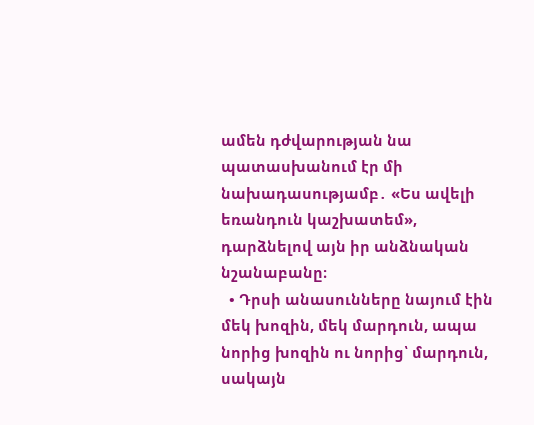ամեն դժվարության նա պատասխանում էր մի նախադասությամբ․ «Ես ավելի եռանդուն կաշխատեմ», դարձնելով այն իր անձնական նշանաբանը։
  • Դրսի անասունները նայում էին մեկ խոզին, մեկ մարդուն, ապա նորից խոզին ու նորից՝ մարդուն, սակայն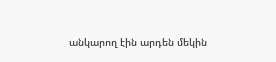անկարող էին արդեն մեկին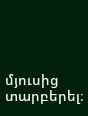մյուսից տարբերել։